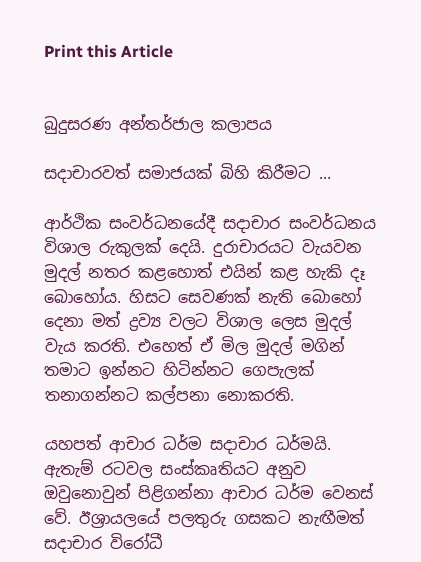Print this Article


බුදුසරණ අන්තර්ජාල කලාපය

සදාචාරවත් සමාජයක් බිහි කිරීමට ...

ආර්ථික සංවර්ධනයේදී සදාචාර සංවර්ධනය විශාල රුකුලක් දෙයි. දුරාචාරයට වැයවන මුදල් නතර කළහොත් එයින් කළ හැකි දෑ බොහෝය. හිසට සෙවණක් නැති බොහෝ දෙනා මත් ද්‍රව්‍ය වලට විශාල ලෙස මුදල් වැය කරති. එහෙත් ඒ මිල මුදල් මගින් තමාට ඉන්නට හිටින්නට ගෙපැලක් තනාගන්නට කල්පනා නොකරති.

යහපත් ආචාර ධර්ම සදාචාර ධර්මයි. ඇතැම් රටවල සංස්කෘතියට අනුව ඔවුනොවුන් පිළිගන්නා ආචාර ධර්ම වෙනස් වේ. ඊශ්‍රායලයේ පලතුරු ගසකට නැඟීමත් සදාචාර විරෝධී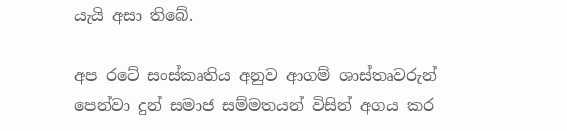යැයි අසා තිබේ.

අප රටේ සංස්කෘතිය අනුව ආගම් ශාස්තෘවරුන් පෙන්වා දුන් සමාජ සම්මතයන් විසින් අගය කර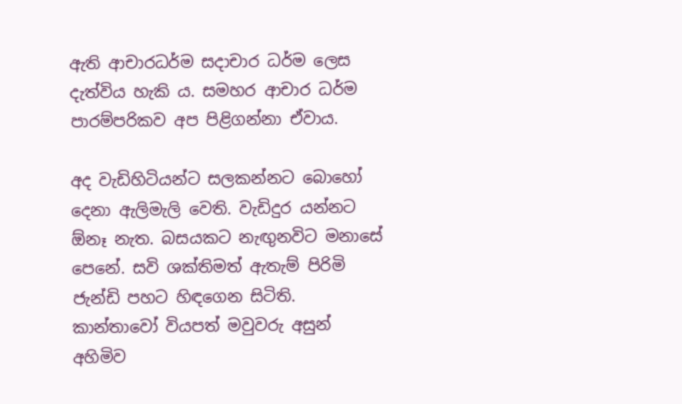ඇති ආචාරධර්ම සදාචාර ධර්ම ලෙස දැත්විය හැකි ය. සමහර ආචාර ධර්ම පාරම්පරිකව අප පිළිගන්නා ඒවාය.

අද වැඩිහිටියන්ට සලකන්නට බොහෝ දෙනා ඇලිමැලි වෙති. වැඩිදුර යන්නට ඕනෑ නැත. බසයකට නැඟුනවිට මනාසේ පෙනේ. සවි ශක්තිමත් ඇතැම් පිරිමි ජැන්ඩි පහට හිඳගෙන සිටිති. කාන්තාවෝ වියපත් මවුවරු අසුන් අහිමිව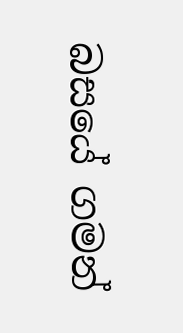බසයේ ගමන්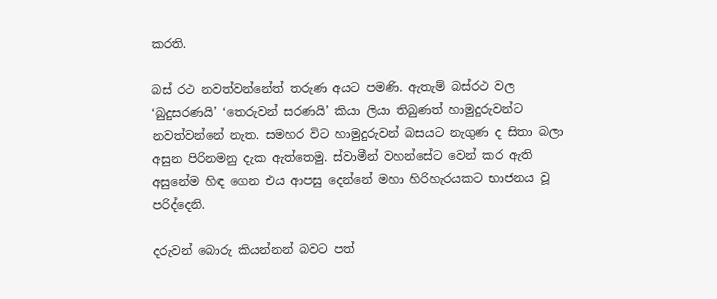කරති.

බස් රථ නවත්වන්නේත් තරුණ අයට පමණි. ඇතැම් බස්රථ වල ‘බුදුසරණයි’ ‘තෙරුවන් සරණයි’ කියා ලියා තිබුණත් හාමුදුරුවන්ට නවත්වන්නේ නැත. සමහර විට හාමුදුරුවන් බසයට නැගුණ ද සිතා බලා අසුන පිරිනමනු දැක ඇත්තෙමු. ස්වාමීන් වහන්සේට වෙන් කර ඇති අසුනේම හිඳ ගෙන එය ආපසු දෙන්නේ මහා හිරිහැරයකට භාජනය වූ පරිද්දෙනි.

දරුවන් බොරු කියන්නන් බවට පත්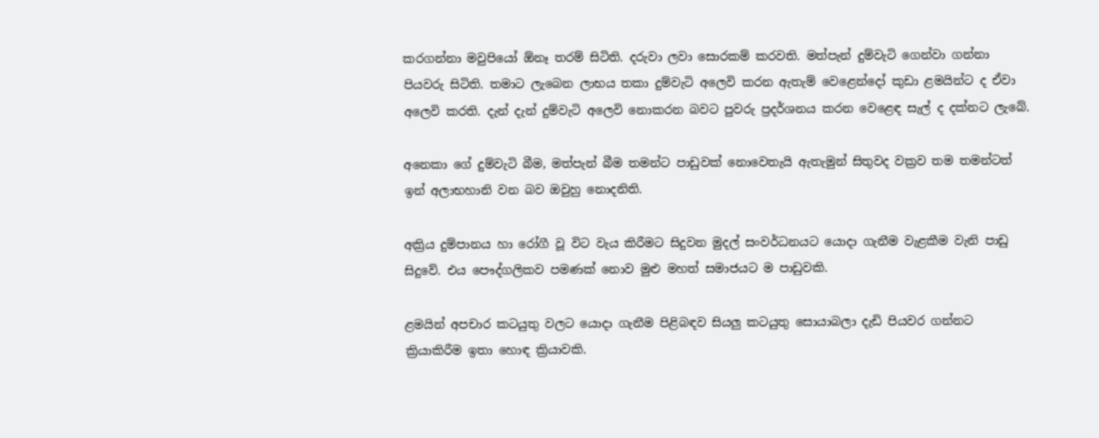කරගන්නා මවුපියෝ ඕනෑ තරම් සිටිති. දරුවා ලවා සොරකම් කරවති. මත්පැන් දුම්වැටි ගෙන්වා ගන්නා පියවරු සිටිති. තමාට ලැබෙන ලාභය තකා දුම්වැටි අලෙවි කරන ඇතැම් වෙළෙන්දෝ කුඩා ළමයින්ට ද ඒවා අලෙවි කරති. දැන් දැන් දුම්වැටි අලෙවි නොකරන බවට පුවරු ප්‍රදර්ශනය කරන වෙළෙඳ සැල් ද දක්නට ලැබේ.

අනෙකා ගේ දුම්වැටි බීම, මත්පැන් බීම තමන්ට පාඩුවක් නොවෙතැයි ඇතැමුන් සිතුවද වක්‍රව තම තමන්ටත් ඉන් අලාභහානි වන බව ඔවුහු නොදනිති.

අක්‍රිය දුම්පානය හා රෝගී වූ විට වැය කිරීමට සිදුවන මුදල් සංවර්ධනයට යොදා ගැනීම වැළකීම වැනි පාඩු සිදුවේ. එය පෞද්ගලිකව පමණක් නොව මුළු මහත් සමාජයට ම පාඩුවකි.

ළමයින් අපචාර කටයුතු වලට යොදා ගැනීම පිළිබඳව සියලු කටයුතු සොයාබලා දැඩි පියවර ගන්නට ක්‍රියාකිරීම ඉතා හොඳ ක්‍රියාවකි.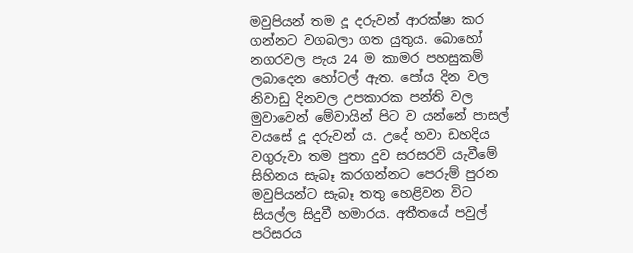මවුපියන් තම දූ දරුවන් ආරක්ෂා කර ගන්නට වගබලා ගත යුතුය. බොහෝ නගරවල පැය 24 ම කාමර පහසුකම් ලබාදෙන හෝටල් ඇත. පෝය දින වල නිවාඩු දිනවල උපකාරක පන්ති වල මුවාවෙන් මේවායින් පිට ව යන්නේ පාසල් වයසේ දූ දරුවන් ය. උදේ හවා ඩහදිය වගුරුවා තම පුතා දුව සරසරවි යැවීමේ සිහිනය සැබෑ කරගන්නට පෙරුම් පුරන මවුපියන්ට සැබෑ තතු හෙළිවන විට සියල්ල සිදුවී හමාරය. අතීතයේ පවුල් පරිසරය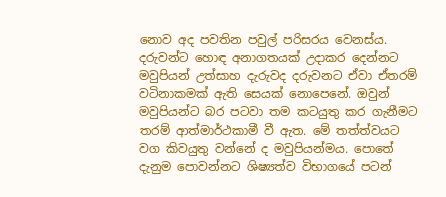නොව අද පවතින පවුල් පරිසරය වෙනස්ය. දරුවන්ට හොඳ අනාගතයක් උදාකර දෙන්නට මවුපියන් උත්සාහ දැරුවද දරුවනට ඒවා ඒතරම් වටිනාකමක් ඇති සෙයක් නොපෙනේ. ඔවුන් මවුපියන්ට බර පටවා තම කටයුතු කර ගැනීමට තරම් ආත්මාර්ථකාමී වී ඇත. මේ තත්ත්වයට වග කිවයුතු වන්නේ ද මවුපියන්මය. පොතේ දැනුම පොවන්නට ශිෂ්‍යත්ව විභාගයේ පටන්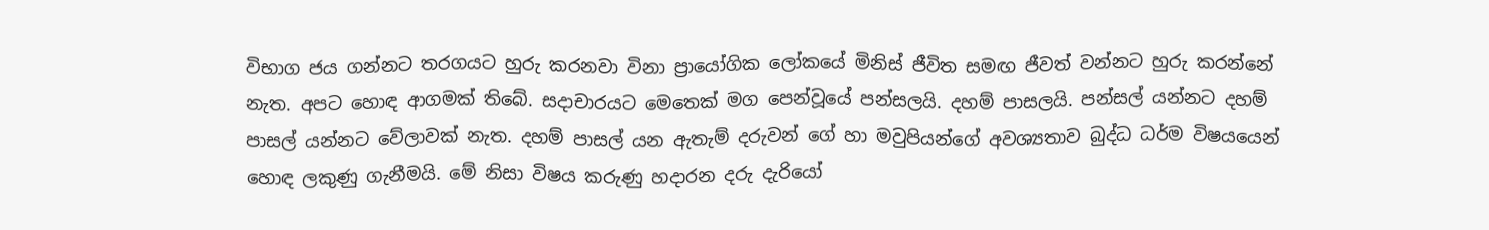විභාග ජය ගන්නට තරගයට හුරු කරනවා විනා ප්‍රායෝගික ලෝකයේ මිනිස් ජීවිත සමඟ ජීවත් වන්නට හුරු කරන්නේ නැත. අපට හොඳ ආගමක් තිබේ. සදාචාරයට මෙතෙක් මග පෙන්වූයේ පන්සලයි. දහම් පාසලයි. පන්සල් යන්නට දහම් පාසල් යන්නට වේලාවක් නැත. දහම් පාසල් යන ඇතැම් දරුවන් ගේ හා මවුපියන්ගේ අවශ්‍යතාව බුද්ධ ධර්ම විෂයයෙන් හොඳ ලකුණු ගැනීමයි. මේ නිසා විෂය කරුණු හදාරන දරු දැරියෝ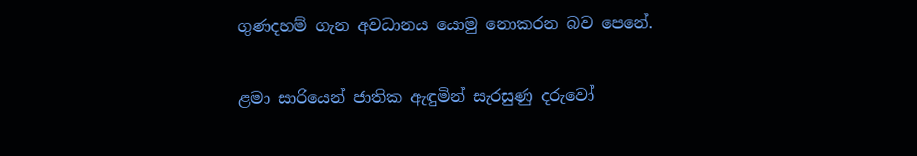ගුණදහම් ගැන අවධානය යොමු නොකරන බව පෙනේ.

ළමා සාරියෙන් ජාතික ඇඳුමින් සැරසුණු දරුවෝ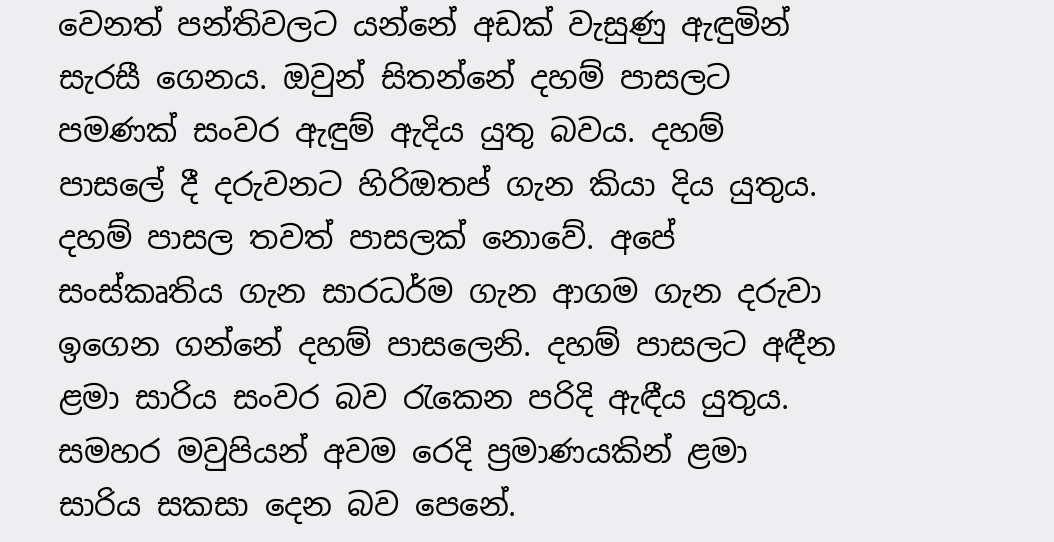වෙනත් පන්තිවලට යන්නේ අඩක් වැසුණු ඇඳුමින් සැරසී ගෙනය. ඔවුන් සිතන්නේ දහම් පාසලට පමණක් සංවර ඇඳුම් ඇදිය යුතු බවය. දහම් පාසලේ දී දරුවනට හිරිඔතප් ගැන කියා දිය යුතුය. දහම් පාසල තවත් පාසලක් නොවේ. අපේ සංස්කෘතිය ගැන සාරධර්ම ගැන ආගම ගැන දරුවා ඉගෙන ගන්නේ දහම් පාසලෙනි. දහම් පාසලට අඳීන ළමා සාරිය සංවර බව රැකෙන පරිදි ඇඳීය යුතුය. සමහර මවුපියන් අවම රෙදි ප්‍රමාණයකින් ළමා සාරිය සකසා දෙන බව පෙනේ.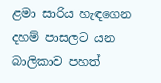ළමා සාරිය හැඳගෙන දහම් පාසලට යන බාලිකාව පහත්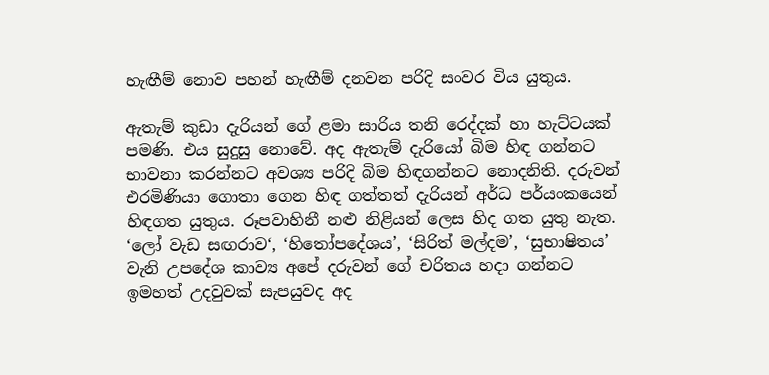හැඟීම් නොව පහන් හැඟීම් දනවන පරිදි සංවර විය යුතුය.

ඇතැම් කුඩා දැරියන් ගේ ළමා සාරිය තනි රෙද්දක් හා හැට්ටයක් පමණි. එය සුදුසු නොවේ. අද ඇතැම් දැරියෝ බිම හිඳ ගන්නට භාවනා කරන්නට අවශ්‍ය පරිදි බිම හිඳගන්නට නොදනිති. දරුවන් එරමිණියා ගොතා ගෙන හිඳ ගත්තත් දැරියන් අර්ධ පර්යංකයෙන් හිඳගත යුතුය. රූපවාහිනී නළු නිළියන් ලෙස හිද ගත යුතු නැත. ‘ලෝ වැඩ සඟරාව‘, ‘හිතෝපදේශය’, ‘සිරිත් මල්දම’, ‘සුභාෂිතය’ වැනි උපදේශ කාව්‍ය අපේ දරුවන් ගේ චරිතය හදා ගන්නට ඉමහත් උදවුවක් සැපයුවද අද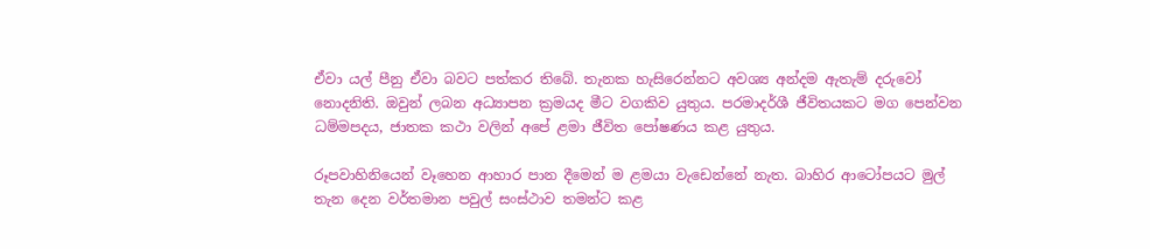ඒවා යල් පීනු ඒවා බවට පත්කර තිබේ. තැනක හැසිරෙන්නට අවශ්‍ය අන්දම ඇතැම් දරුවෝ නොදනිති. ඔවුන් ලබන අධ්‍යාපන ක්‍රමයද මීට වගකිව යුතුය. පරමාදර්ශී ජීවිතයකට මග පෙන්වන ධම්මපදය, ජාතක කථා වලින් අපේ ළමා ජීවිත පෝෂණය කළ යුතුය.

රූපවාහිනියෙන් වෑහෙන ආහාර පාන දීමෙන් ම ළමයා වැඩෙන්නේ නැත. බාහිර ආටෝපයට මුල් තැන දෙන වර්තමාන පවුල් සංස්ථාව තමන්ට කළ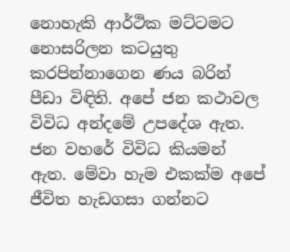නොහැකි ආර්ථික මට්ටමට නොසරිලන කටයුතු කරපින්නාගෙන ණය බරින් පීඩා විඳිති. අපේ ජන කථාවල විවිධ අන්දමේ උපදේශ ඇත. ජන වහරේ විවිධ කියමන් ඇත. මේවා හැම එකක්ම අපේ ජීවිත හැඩගසා ගන්නට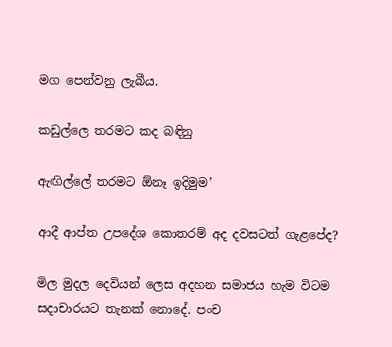මග පෙන්වනු ලැබීය.

කඩුල්ලෙ තරමට කද බඳිනු

ඇඟිල්ලේ තරමට ඕනෑ ඉදිමුම’

ආදී ආප්ත උපදේශ කොතරම් අද දවසටත් ගැළපේද?

මිල මුදල දෙවියන් ලෙස අදහන සමාජය හැම විටම සදාචාරයට තැනක් නොදේ. පංච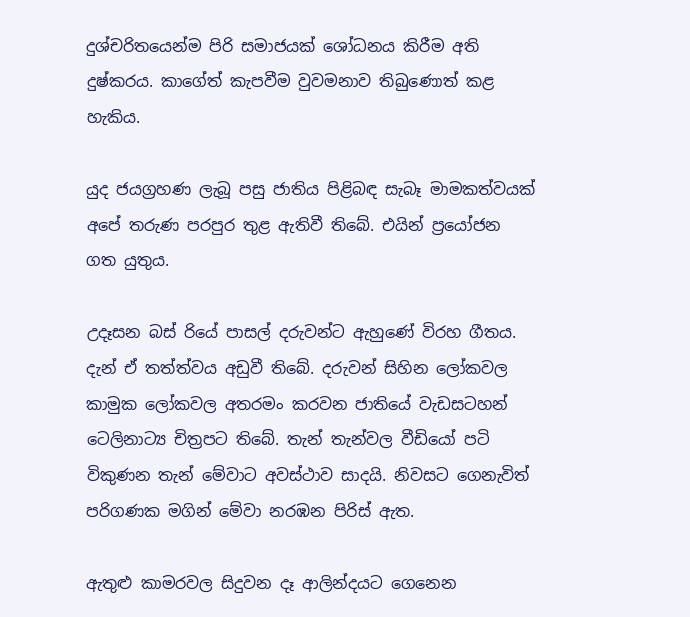දුශ්චරිතයෙන්ම පිරි සමාජයක් ශෝධනය කිරීම අති දුෂ්කරය. කාගේත් කැපවීම වුවමනාව තිබුණොත් කළ හැකිය.

යුද ජයග්‍රහණ ලැබූ පසු ජාතිය පිළිබඳ සැබෑ මාමකත්වයක් අපේ තරුණ පරපුර තුළ ඇතිවී තිබේ. එයින් ප්‍රයෝජන ගත යුතුය.

උදෑසන බස් රියේ පාසල් දරුවන්ට ඇහුණේ විරහ ගීතය. දැන් ඒ තත්ත්වය අඩුවී තිබේ. දරුවන් සිහින ලෝකවල කාමුක ලෝකවල අතරමං කරවන ජාතියේ වැඩසටහන් ටෙලිනාට්‍ය චිත්‍රපට තිබේ. තැන් තැන්වල වීඩියෝ පටි විකුණන තැන් මේවාට අවස්ථාව සාදයි. නිවසට ගෙනැවිත් පරිගණක මගින් මේවා නරඹන පිරිස් ඇත.

ඇතුළු කාමරවල සිදුවන දෑ ආලින්දයට ගෙනෙන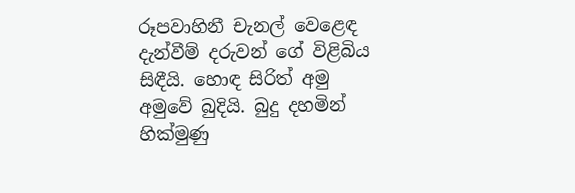රූපවාහිනී චැනල් වෙළෙඳ දැන්වීම් දරුවන් ගේ විළිබිය සිඳීයි. හොඳ සිරිත් අමු අමුවේ බුදියි. බුදු දහමින් හික්මුණු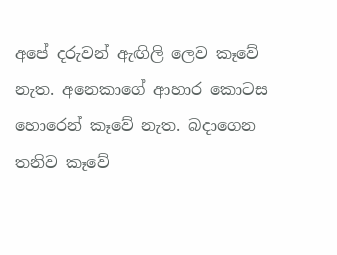අපේ දරුවන් ඇඟිලි ලෙව කෑවේ නැත. අනෙකාගේ ආහාර කොටස හොරෙන් කෑවේ නැත. බදාගෙන තනිව කෑවේ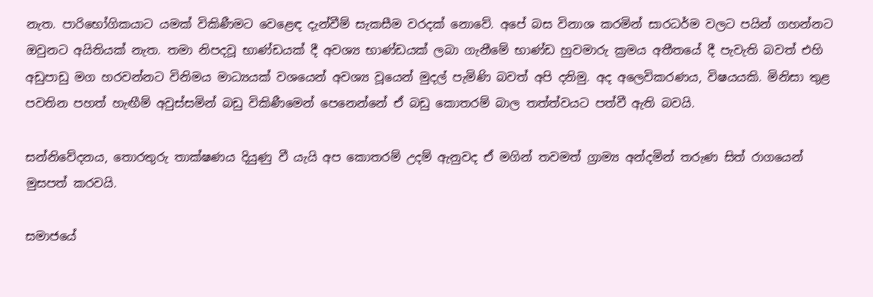නැත. පාරිභෝගිකයාට යමක් විකිණීමට වෙළෙඳ දැන්වීම් සැකසීම වරදක් නොවේ. අපේ බස විනාශ කරමින් සාරධර්ම වලට පයින් ගහන්නට ඔවුනට අයිතියක් නැත. තමා නිපදවූ භාණ්ඩයක් දී අවශ්‍ය භාණ්ඩයක් ලබා ගැනීමේ භාණ්ඩ හුවමාරු ක්‍රමය අතීතයේ දී පැවැති බවත් එහි අඩුපාඩු මග හරවන්නට විනිමය මාධ්‍යයක් වශයෙන් අවශ්‍ය වූයෙන් මුදල් පැමිණි බවත් අපි දනිමු. අද අලෙවිකරණය, විෂයයකි. මිනිසා තුළ පවතින පහත් හැඟීම් අවුස්සමින් බඩු විකිණීමෙන් පෙනෙන්නේ ඒ බඩු කොතරම් බාල තත්ත්වයට පත්වී ඇති බවයි.

සන්නිවේදනය, තොරතුරු තාක්ෂණය දියුණු වී යැයි අප කොතරම් උදම් ඇනුවද ඒ මගින් තවමත් ග්‍රාම්‍ය අන්දමින් තරුණ සිත් රාගයෙන් මුසපත් කරවයි.

සමාජයේ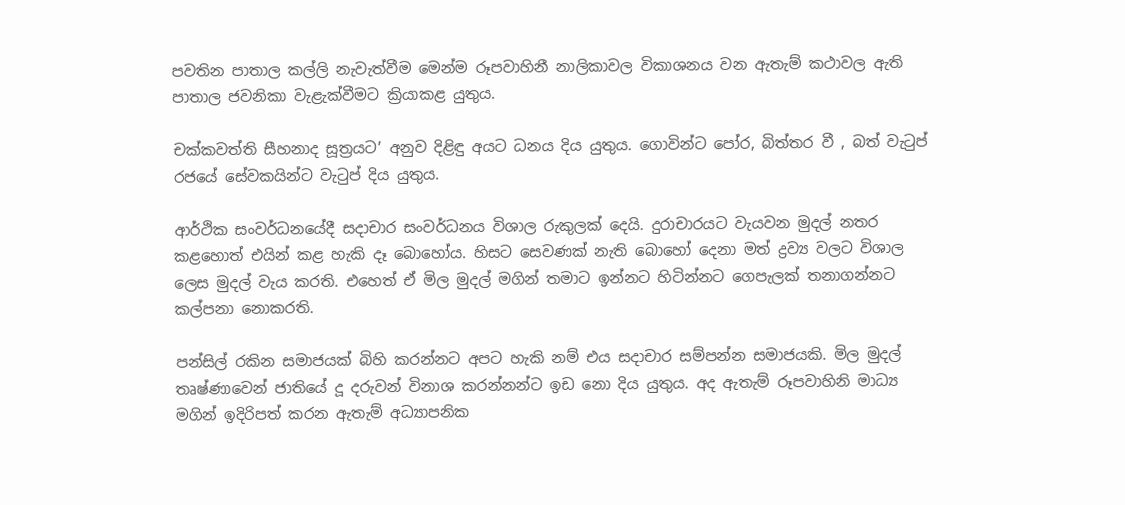පවතින පාතාල කල්ලි නැවැත්වීම මෙන්ම රූපවාහිනී නාලිකාවල විකාශනය වන ඇතැම් කථාවල ඇති පාතාල ජවනිකා වැළැක්වීමට ක්‍රියාකළ යුතුය.

චක්කවත්ති සීහනාද සූත්‍රයට’ අනුව දිළිඳු අයට ධනය දිය යුතුය. ගොවින්ට පෝර, බිත්තර වී , බත් වැටුප් රජයේ සේවකයින්ට වැටුප් දිය යුතුය.

ආර්ථික සංවර්ධනයේදී සදාචාර සංවර්ධනය විශාල රුකුලක් දෙයි. දුරාචාරයට වැයවන මුදල් නතර කළහොත් එයින් කළ හැකි දෑ බොහෝය. හිසට සෙවණක් නැති බොහෝ දෙනා මත් ද්‍රව්‍ය වලට විශාල ලෙස මුදල් වැය කරති. එහෙත් ඒ මිල මුදල් මගින් තමාට ඉන්නට හිටින්නට ගෙපැලක් තනාගන්නට කල්පනා නොකරති.

පන්සිල් රකින සමාජයක් බිහි කරන්නට අපට හැකි නම් එය සදාචාර සම්පන්න සමාජයකි. මිල මුදල් තෘෂ්ණාවෙන් ජාතියේ දූ දරුවන් විනාශ කරන්නන්ට ඉඩ නො දිය යුතුය. අද ඇතැම් රූපවාහිනි මාධ්‍ය මගින් ඉදිරිපත් කරන ඇතැම් අධ්‍යාපනික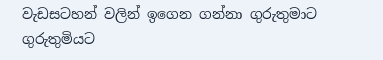වැඩසටහන් වලින් ඉගෙන ගන්නා ගුරුතුමාට ගුරුතුමියට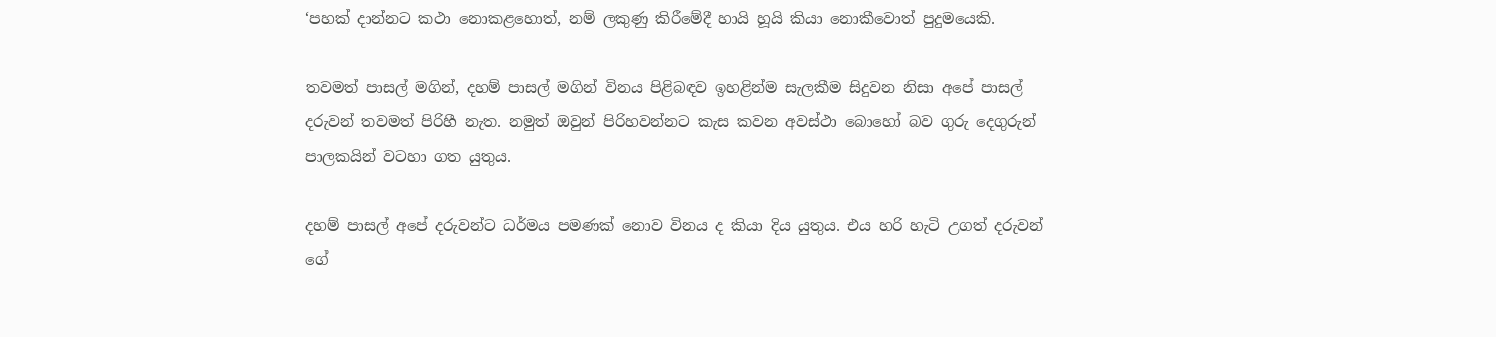‘පහක් දාන්නට කථා නොකළහොත්, නම් ලකුණු කිරීමේදී හායි හූයි කියා නොකීවොත් පුදුමයෙකි.

තවමත් පාසල් මගින්, දහම් පාසල් මගින් විනය පිළිබඳව ඉහළින්ම සැලකීම සිදුවන නිසා අපේ පාසල් දරුවන් තවමත් පිරිහී නැත. නමුත් ඔවුන් පිරිහවන්නට කැස කවන අවස්ථා බොහෝ බව ගුරු දෙගුරුන් පාලකයින් වටහා ගත යුතුය.

දහම් පාසල් අපේ දරුවන්ට ධර්මය පමණක් නොව විනය ද කියා දිය යුතුය. එය හරි හැටි උගත් දරුවන් ගේ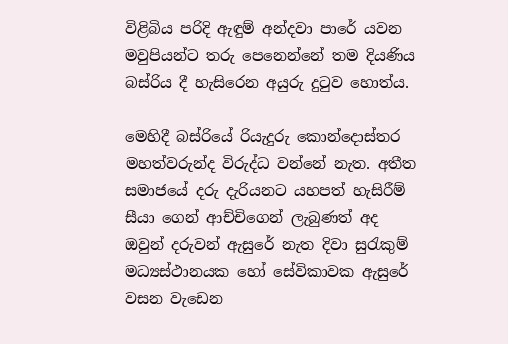විළිබිය පරිදි ඇඳුම් අන්දවා පාරේ යවන මවුපියන්ට තරු පෙනෙන්නේ තම දියණිය බස්රිය දී හැසිරෙන අයුරු දුටුව හොත්ය.

මෙහිදී බස්රියේ රියැදුරු කොන්දොස්තර මහත්වරුන්ද විරුද්ධ වන්නේ නැත. අතීත සමාජයේ දරු දැරියනට යහපත් හැසිරීම් සීයා ගෙන් ආච්චිගෙන් ලැබුණත් අද ඔවුන් දරුවන් ඇසුරේ නැත දිවා සුරැකුම් මධ්‍යස්ථානයක හෝ සේවිකාවක ඇසුරේ වසන වැඩෙන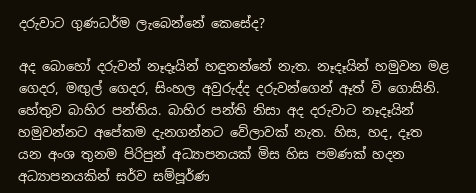දරුවාට ගුණධර්ම ලැබෙන්නේ කෙසේද?

අද බොහෝ දරුවන් නෑදෑයින් හඳුනන්නේ නැත. නෑදෑයින් හමුවන මළ ගෙදර, මඟුල් ගෙදර, සිංහල අවුරුද්ද දරුවන්ගෙන් ඈත් වි ගොසිනි. හේතුව බාහිර පන්තිය. බාහිර පන්ති නිසා අද දරුවාට නෑදෑයින් හමුවන්නට අපේකම දැනගන්නට වේලාවක් නැත. හිස, හද, දෑත යන අංශ තුනම පිරිපුන් අධ්‍යාපනයක් මිස හිස පමණක් හදන අධ්‍යාපනයකින් සර්ව සම්පූර්ණ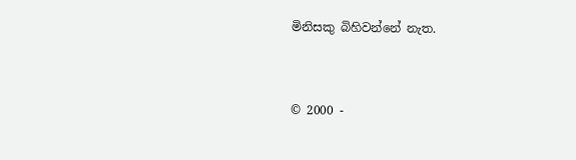මිනිසකු බිහිවන්නේ නැත.


© 2000 -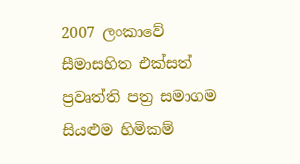2007 ලංකාවේ සීමාසහිත එක්සත් ප්‍රවෘත්ති පත්‍ර සමාගම
සියළුම හිමිකම්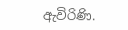ඇවිරිණි.